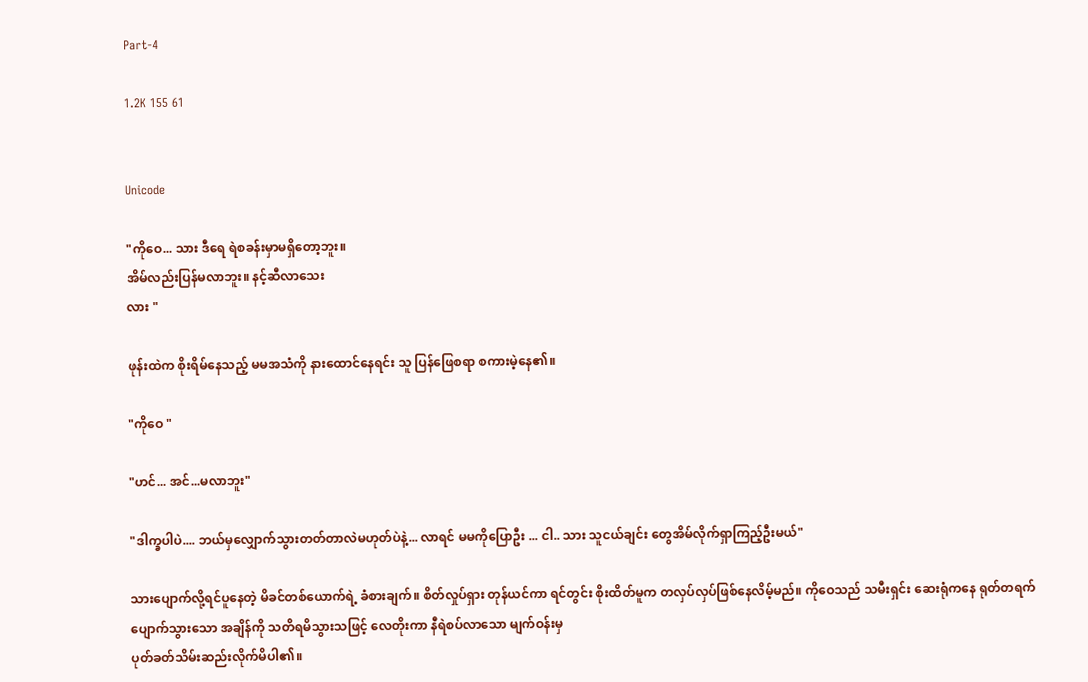Part-4

1.2K 155 61


Unicode

"ကိုဝေ... သား ဒီရေ ရဲစခန်းမှာမရှိတော့ဘူး။
အိမ်လည်းပြန်မလာဘူး။ နင့်ဆီလာသေး
လား "

ဖုန်းထဲက စိုးရိမ်နေသည့် မမအသံကို နားထောင်နေရင်း သူ ပြန်ဖြေစရာ စကားမဲ့နေ၏။

"ကိုဝေ "

"ဟင်... အင်...မလာဘူး"

"ဒါက္ခပါပဲ.... ဘယ်မှလျှောက်သွားတတ်တာလဲမဟုတ်ပဲနဲ့... လာရင် မမကိုပြောဦး ... ငါ.. သား သူငယ်ချင်း တွေအိမ်လိုက်ရှာကြည့်ဦးမယ်"

သားပျောက်လို့ရင်ပူနေတဲ့ မိခင်တစ်ယောက်ရဲ့ ခံစားချက်။ စိတ်လှုပ်ရှား တုန်ယင်ကာ ရင်တွင်း စိုးထိတ်မူက တလှပ်လှပ်ဖြစ်နေလိမ့်မည်။ ကိုဝေသည် သမီးရှင်း ဆေးရုံကနေ ရုတ်တရက်ပျောက်သွားသော အချိန်ကို သတိရမိသွားသဖြင့် လေတိုးကာ နီရဲစပ်လာသော မျက်ဝန်းမှ
ပုတ်ခတ်သိမ်းဆည်းလိုက်မိပါ၏။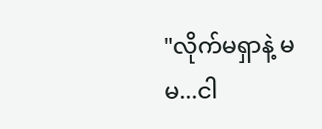"လိုက်မရှာနဲ့ မမ...ငါ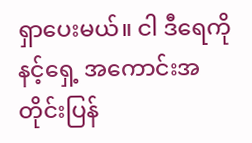ရှာပေးမယ်။ ငါ ဒီရေကို နင့်ရှေ့ အကောင်းအတိုင်းပြန်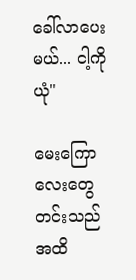ခေါ်လာပေးမယ်... ငါ့ကိုယုံ"

မေးကြောလေးတွေတင်းသည်အထိ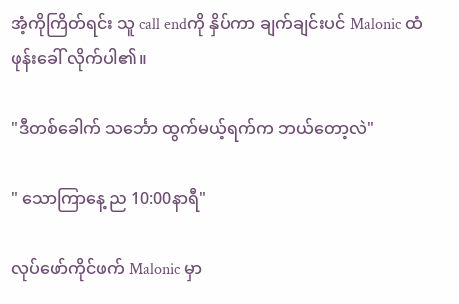အံ့ကိုကြိတ်ရင်း သူ call endကို နှိပ်ကာ ချက်ချင်းပင် Malonic ထံ ဖုန်းခေါ် လိုက်ပါ၏။

"ဒီတစ်ခေါက် သင်္ဘော ထွက်မယ့်ရက်က ဘယ်တော့လဲ"

" သောကြာနေ့ ည 10:00နာရီ"

လုပ်ဖော်ကိုင်ဖက် Malonic မှာ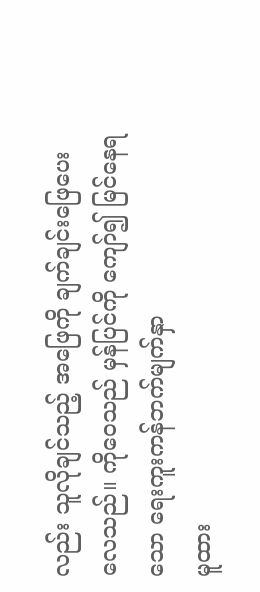လည်း သူလိုချင်သည့် အဖြေကို ချက်ချင်းဖြေပေးလေသည်။ ကိုဝေသည် မှန်ပြင်ကို ကျော်၍ မြင်နေရ သော ရေးကူးကန်ဘက်မျက်နှာ
မူထား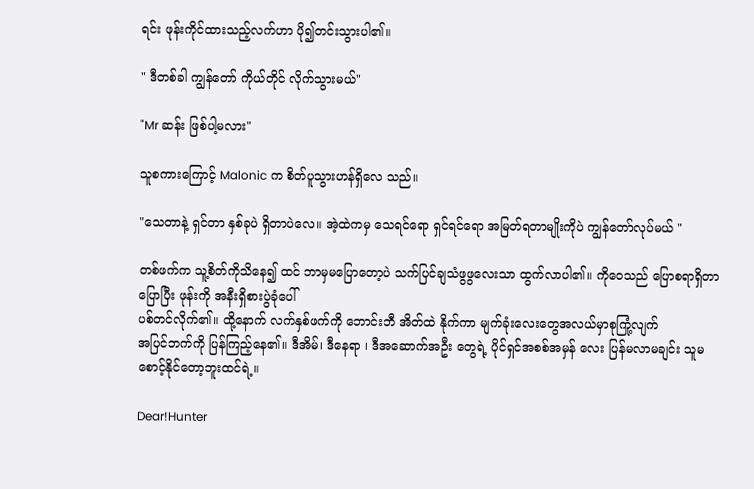ရင်း ဖုန်းကိုင်ထားသည့်လက်ဟာ ပို၍တင်းသွားပါ၏။

" ဒီတစ်ခါ ကျွန်တော် ကိုယ်တိုင် လိုက်သွားမယ်"

"Mr ဆန်း ဖြစ်ပါ့မလား"

သူစကားကြောင့် Malonic က စိတ်ပူသွားဟန်ရှိလေ သည်။

"သေတာနဲ့ ရှင်တာ နှစ်ခုပဲ ရှိတာပဲလေ။ အဲ့ထဲကမှ သေရင်ရော ရှင်ရင်ရော အမြတ်ရတာမျိုးကိုပဲ ကျွန်တော်လုပ်မယ် "

တစ်ဖက်က သူ့စိတ်ကိုသိနေ၍ ထင် ဘာမှမပြောတော့ပဲ သက်ပြင်ချသံဖွဖွလေးသာ ထွက်လာပါ၏။ ကိုဝေသည် ပြောစရာရှိတာ ပြောပြီး ဖုန်းကို အနီးရှိစားပွဲခုံပေါ်
ပစ်တင်လိုက်၏။ ထို့နောက် လက်နှစ်ဖက်ကို ဘောင်းဘီ အိတ်ထဲ နိုက်ကာ မျက်ခုံးလေးတွေအလယ်မှာစုကြုံ့လျက်
အပြင်ဘက်ကို ပြန်ကြည့်နေ၏။ ဒီအိမ်၊ ဒီနေရာ ၊ ဒီအဆောက်အဦး တွေရဲ့ ပိုင်ရှင်အစစ်အမှန် လေး ပြန်မလာမချင်း သူမစောင့်နိုင်တော့ဘူးထင်ရဲ့။

Dear!Hunter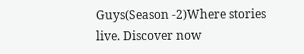Guys(Season -2)Where stories live. Discover now